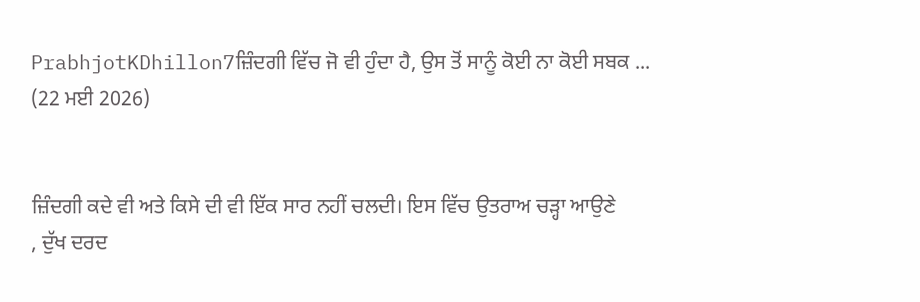PrabhjotKDhillon7ਜ਼ਿੰਦਗੀ ਵਿੱਚ ਜੋ ਵੀ ਹੁੰਦਾ ਹੈ, ਉਸ ਤੋਂ ਸਾਨੂੰ ਕੋਈ ਨਾ ਕੋਈ ਸਬਕ ...
(22 ਮਈ 2026)


ਜ਼ਿੰਦਗੀ ਕਦੇ ਵੀ ਅਤੇ ਕਿਸੇ ਦੀ ਵੀ ਇੱਕ ਸਾਰ ਨਹੀਂ ਚਲਦੀ। ਇਸ ਵਿੱਚ ਉਤਰਾਅ ਚੜ੍ਹਾ ਆਉਣੇ
, ਦੁੱਖ ਦਰਦ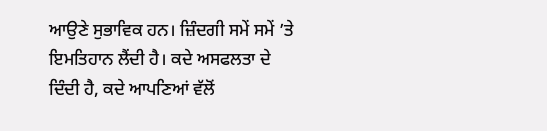ਆਉਣੇ ਸੁਭਾਵਿਕ ਹਨ। ਜ਼ਿੰਦਗੀ ਸਮੇਂ ਸਮੇਂ ’ਤੇ ਇਮਤਿਹਾਨ ਲੈਂਦੀ ਹੈ। ਕਦੇ ਅਸਫਲਤਾ ਦੇ ਦਿੰਦੀ ਹੈ, ਕਦੇ ਆਪਣਿਆਂ ਵੱਲੋਂ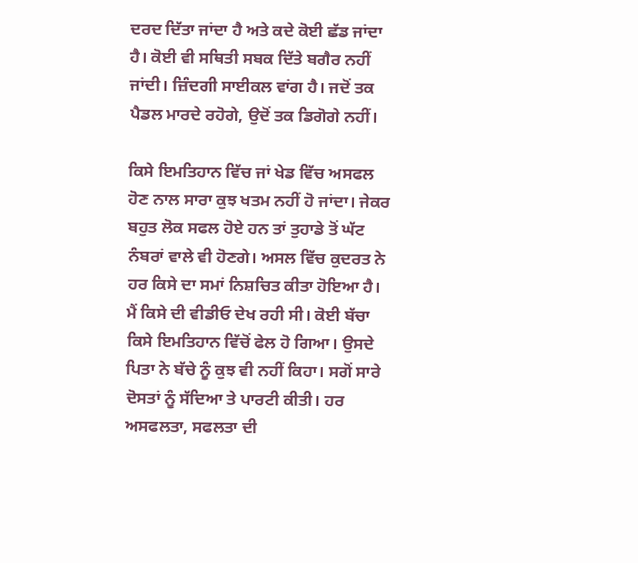ਦਰਦ ਦਿੱਤਾ ਜਾਂਦਾ ਹੈ ਅਤੇ ਕਦੇ ਕੋਈ ਛੱਡ ਜਾਂਦਾ ਹੈ। ਕੋਈ ਵੀ ਸਥਿਤੀ ਸਬਕ ਦਿੱਤੇ ਬਗੈਰ ਨਹੀਂ ਜਾਂਦੀ। ਜ਼ਿੰਦਗੀ ਸਾਈਕਲ ਵਾਂਗ ਹੈ। ਜਦੋਂ ਤਕ ਪੈਡਲ ਮਾਰਦੇ ਰਹੋਗੇ, ਉਦੋਂ ਤਕ ਡਿਗੋਗੇ ਨਹੀਂ।

ਕਿਸੇ ਇਮਤਿਹਾਨ ਵਿੱਚ ਜਾਂ ਖੇਡ ਵਿੱਚ ਅਸਫਲ ਹੋਣ ਨਾਲ ਸਾਰਾ ਕੁਝ ਖਤਮ ਨਹੀਂ ਹੋ ਜਾਂਦਾ। ਜੇਕਰ ਬਹੁਤ ਲੋਕ ਸਫਲ ਹੋਏ ਹਨ ਤਾਂ ਤੁਹਾਡੇ ਤੋਂ ਘੱਟ ਨੰਬਰਾਂ ਵਾਲੇ ਵੀ ਹੋਣਗੇ। ਅਸਲ ਵਿੱਚ ਕੁਦਰਤ ਨੇ ਹਰ ਕਿਸੇ ਦਾ ਸਮਾਂ ਨਿਸ਼ਚਿਤ ਕੀਤਾ ਹੋਇਆ ਹੈ। ਮੈਂ ਕਿਸੇ ਦੀ ਵੀਡੀਓ ਦੇਖ ਰਹੀ ਸੀ। ਕੋਈ ਬੱਚਾ ਕਿਸੇ ਇਮਤਿਹਾਨ ਵਿੱਚੋਂ ਫੇਲ ਹੋ ਗਿਆ। ਉਸਦੇ ਪਿਤਾ ਨੇ ਬੱਚੇ ਨੂੰ ਕੁਝ ਵੀ ਨਹੀਂ ਕਿਹਾ। ਸਗੋਂ ਸਾਰੇ ਦੋਸਤਾਂ ਨੂੰ ਸੱਦਿਆ ਤੇ ਪਾਰਟੀ ਕੀਤੀ। ਹਰ ਅਸਫਲਤਾ, ਸਫਲਤਾ ਦੀ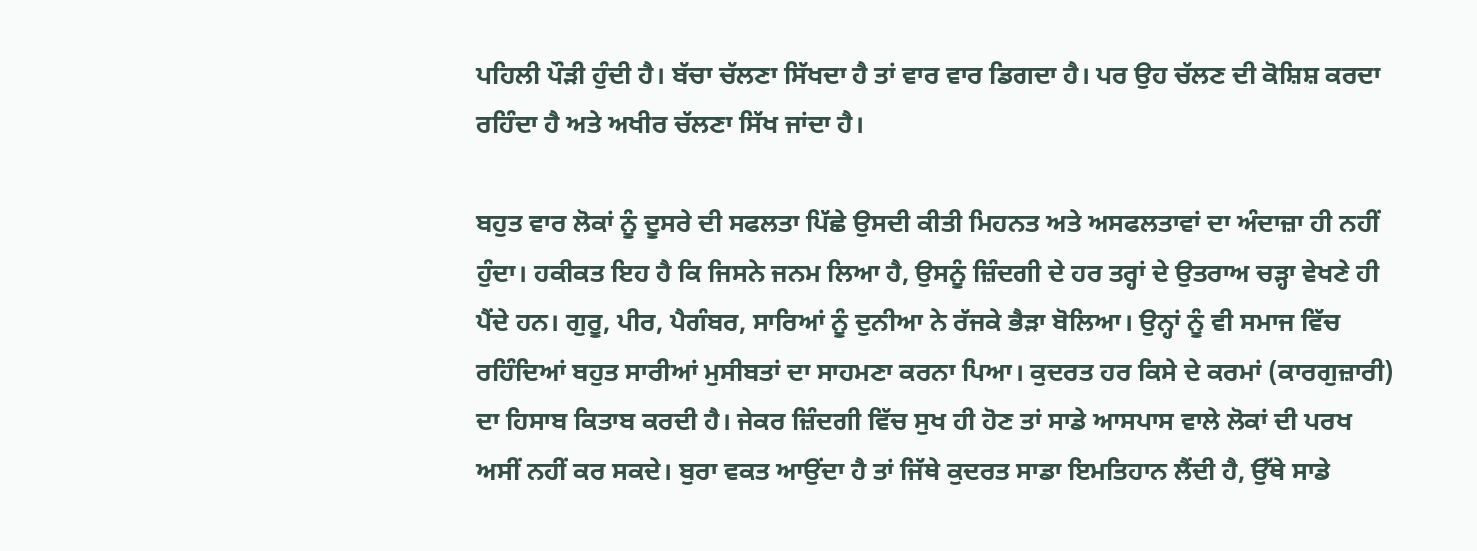ਪਹਿਲੀ ਪੌੜੀ ਹੁੰਦੀ ਹੈ। ਬੱਚਾ ਚੱਲਣਾ ਸਿੱਖਦਾ ਹੈ ਤਾਂ ਵਾਰ ਵਾਰ ਡਿਗਦਾ ਹੈ। ਪਰ ਉਹ ਚੱਲਣ ਦੀ ਕੋਸ਼ਿਸ਼ ਕਰਦਾ ਰਹਿੰਦਾ ਹੈ ਅਤੇ ਅਖੀਰ ਚੱਲਣਾ ਸਿੱਖ ਜਾਂਦਾ ਹੈ।

ਬਹੁਤ ਵਾਰ ਲੋਕਾਂ ਨੂੰ ਦੂਸਰੇ ਦੀ ਸਫਲਤਾ ਪਿੱਛੇ ਉਸਦੀ ਕੀਤੀ ਮਿਹਨਤ ਅਤੇ ਅਸਫਲਤਾਵਾਂ ਦਾ ਅੰਦਾਜ਼ਾ ਹੀ ਨਹੀਂ ਹੁੰਦਾ। ਹਕੀਕਤ ਇਹ ਹੈ ਕਿ ਜਿਸਨੇ ਜਨਮ ਲਿਆ ਹੈ, ਉਸਨੂੰ ਜ਼ਿੰਦਗੀ ਦੇ ਹਰ ਤਰ੍ਹਾਂ ਦੇ ਉਤਰਾਅ ਚੜ੍ਹਾ ਵੇਖਣੇ ਹੀ ਪੈਂਦੇ ਹਨ। ਗੁਰੂ, ਪੀਰ, ਪੈਗੰਬਰ, ਸਾਰਿਆਂ ਨੂੰ ਦੁਨੀਆ ਨੇ ਰੱਜਕੇ ਭੈੜਾ ਬੋਲਿਆ। ਉਨ੍ਹਾਂ ਨੂੰ ਵੀ ਸਮਾਜ ਵਿੱਚ ਰਹਿੰਦਿਆਂ ਬਹੁਤ ਸਾਰੀਆਂ ਮੁਸੀਬਤਾਂ ਦਾ ਸਾਹਮਣਾ ਕਰਨਾ ਪਿਆ। ਕੁਦਰਤ ਹਰ ਕਿਸੇ ਦੇ ਕਰਮਾਂ (ਕਾਰਗੁਜ਼ਾਰੀ) ਦਾ ਹਿਸਾਬ ਕਿਤਾਬ ਕਰਦੀ ਹੈ। ਜੇਕਰ ਜ਼ਿੰਦਗੀ ਵਿੱਚ ਸੁਖ ਹੀ ਹੋਣ ਤਾਂ ਸਾਡੇ ਆਸਪਾਸ ਵਾਲੇ ਲੋਕਾਂ ਦੀ ਪਰਖ ਅਸੀਂ ਨਹੀਂ ਕਰ ਸਕਦੇ। ਬੁਰਾ ਵਕਤ ਆਉਂਦਾ ਹੈ ਤਾਂ ਜਿੱਥੇ ਕੁਦਰਤ ਸਾਡਾ ਇਮਤਿਹਾਨ ਲੈਂਦੀ ਹੈ, ਉੱਥੇ ਸਾਡੇ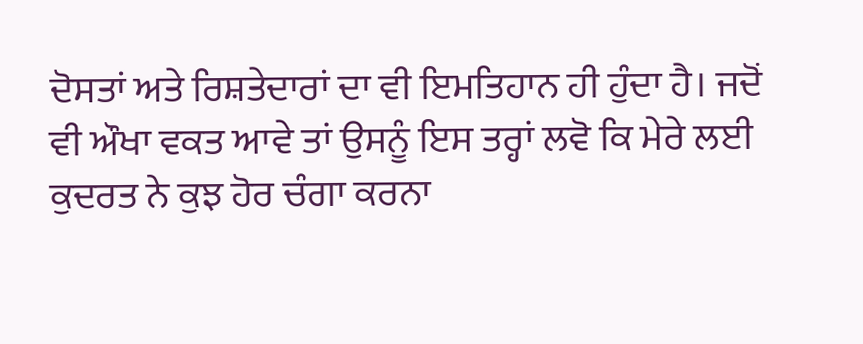ਦੋਸਤਾਂ ਅਤੇ ਰਿਸ਼ਤੇਦਾਰਾਂ ਦਾ ਵੀ ਇਮਤਿਹਾਨ ਹੀ ਹੁੰਦਾ ਹੈ। ਜਦੋਂ ਵੀ ਔਖਾ ਵਕਤ ਆਵੇ ਤਾਂ ਉਸਨੂੰ ਇਸ ਤਰ੍ਹਾਂ ਲਵੋ ਕਿ ਮੇਰੇ ਲਈ ਕੁਦਰਤ ਨੇ ਕੁਝ ਹੋਰ ਚੰਗਾ ਕਰਨਾ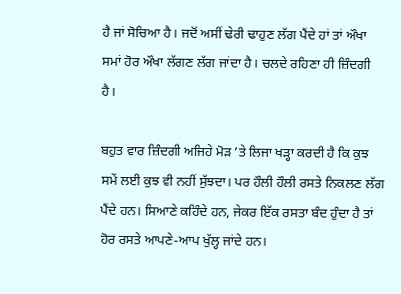ਹੈ ਜਾਂ ਸੋਚਿਆ ਹੈ। ਜਦੋਂ ਅਸੀਂ ਢੇਰੀ ਢਾਹੁਣ ਲੱਗ ਪੈਂਦੇ ਹਾਂ ਤਾਂ ਔਖਾ ਸਮਾਂ ਹੋਰ ਔਖਾ ਲੱਗਣ ਲੱਗ ਜਾਂਦਾ ਹੈ। ਚਲਦੇ ਰਹਿਣਾ ਹੀ ਜ਼ਿੰਦਗੀ ਹੈ।

ਬਹੁਤ ਵਾਰ ਜ਼ਿੰਦਗੀ ਅਜਿਹੇ ਮੋੜ ’ਤੇ ਲਿਜਾ ਖੜ੍ਹਾ ਕਰਦੀ ਹੈ ਕਿ ਕੁਝ ਸਮੇਂ ਲਈ ਕੁਝ ਵੀ ਨਹੀਂ ਸੁੱਝਦਾ। ਪਰ ਹੌਲੀ ਹੌਲੀ ਰਸਤੇ ਨਿਕਲਣ ਲੱਗ ਪੈਂਦੇ ਹਨ। ਸਿਆਣੇ ਕਹਿੰਦੇ ਹਨ, ਜੇਕਰ ਇੱਕ ਰਸਤਾ ਬੰਦ ਹੁੰਦਾ ਹੈ ਤਾਂ ਹੋਰ ਰਸਤੇ ਆਪਣੇ-ਆਪ ਖੁੱਲ੍ਹ ਜਾਂਦੇ ਹਨ।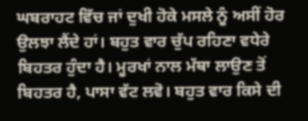ਘਬਰਾਹਟ ਵਿੱਚ ਜਾਂ ਦੁਖੀ ਹੋਕੇ ਮਸਲੇ ਨੂੰ ਅਸੀਂ ਹੋਰ ਉਲਝਾ ਲੈਂਦੇ ਹਾਂ। ਬਹੁਤ ਵਾਰ ਚੁੱਪ ਰਹਿਣਾ ਵਧੇਰੇ ਬਿਹਤਰ ਹੁੰਦਾ ਹੈ। ਮੂਰਖਾਂ ਨਾਲ ਮੱਥਾ ਲਾਉਣ ਤੋਂ ਬਿਹਤਰ ਹੈ, ਪਾਸਾ ਵੱਟ ਲਵੋ। ਬਹੁਤ ਵਾਰ ਕਿਸੇ ਦੀ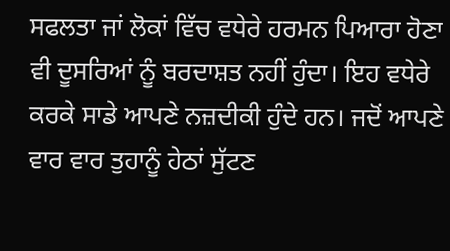ਸਫਲਤਾ ਜਾਂ ਲੋਕਾਂ ਵਿੱਚ ਵਧੇਰੇ ਹਰਮਨ ਪਿਆਰਾ ਹੋਣਾ ਵੀ ਦੂਸਰਿਆਂ ਨੂੰ ਬਰਦਾਸ਼ਤ ਨਹੀਂ ਹੁੰਦਾ। ਇਹ ਵਧੇਰੇ ਕਰਕੇ ਸਾਡੇ ਆਪਣੇ ਨਜ਼ਦੀਕੀ ਹੁੰਦੇ ਹਨ। ਜਦੋਂ ਆਪਣੇ ਵਾਰ ਵਾਰ ਤੁਹਾਨੂੰ ਹੇਠਾਂ ਸੁੱਟਣ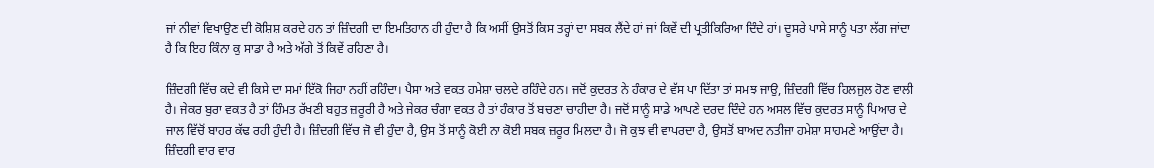ਜਾਂ ਨੀਵਾਂ ਵਿਖਾਉਣ ਦੀ ਕੋਸ਼ਿਸ਼ ਕਰਦੇ ਹਨ ਤਾਂ ਜ਼ਿੰਦਗੀ ਦਾ ਇਮਤਿਹਾਨ ਹੀ ਹੁੰਦਾ ਹੈ ਕਿ ਅਸੀਂ ਉਸਤੋਂ ਕਿਸ ਤਰ੍ਹਾਂ ਦਾ ਸਬਕ ਲੈਂਦੇ ਹਾਂ ਜਾਂ ਕਿਵੇਂ ਦੀ ਪ੍ਰਤੀਕਿਰਿਆ ਦਿੰਦੇ ਹਾਂ। ਦੂਸਰੇ ਪਾਸੇ ਸਾਨੂੰ ਪਤਾ ਲੱਗ ਜਾਂਦਾ ਹੈ ਕਿ ਇਹ ਕਿੰਨਾ ਕੁ ਸਾਡਾ ਹੈ ਅਤੇ ਅੱਗੇ ਤੋਂ ਕਿਵੇਂ ਰਹਿਣਾ ਹੈ।

ਜ਼ਿੰਦਗੀ ਵਿੱਚ ਕਦੇ ਵੀ ਕਿਸੇ ਦਾ ਸਮਾਂ ਇੱਕੋ ਜਿਹਾ ਨਹੀਂ ਰਹਿੰਦਾ। ਪੈਸਾ ਅਤੇ ਵਕਤ ਹਮੇਸ਼ਾ ਚਲਦੇ ਰਹਿੰਦੇ ਹਨ। ਜਦੋਂ ਕੁਦਰਤ ਨੇ ਹੰਕਾਰ ਦੇ ਵੱਸ ਪਾ ਦਿੱਤਾ ਤਾਂ ਸਮਝ ਜਾਉ, ਜ਼ਿੰਦਗੀ ਵਿੱਚ ਹਿਲਜੁਲ ਹੋਣ ਵਾਲੀ ਹੈ। ਜੇਕਰ ਬੁਰਾ ਵਕਤ ਹੈ ਤਾਂ ਹਿੰਮਤ ਰੱਖਣੀ ਬਹੁਤ ਜ਼ਰੂਰੀ ਹੈ ਅਤੇ ਜੇਕਰ ਚੰਗਾ ਵਕਤ ਹੈ ਤਾਂ ਹੰਕਾਰ ਤੋਂ ਬਚਣਾ ਚਾਹੀਦਾ ਹੈ। ਜਦੋਂ ਸਾਨੂੰ ਸਾਡੇ ਆਪਣੇ ਦਰਦ ਦਿੰਦੇ ਹਨ ਅਸਲ ਵਿੱਚ ਕੁਦਰਤ ਸਾਨੂੰ ਪਿਆਰ ਦੇ ਜਾਲ ਵਿੱਚੋਂ ਬਾਹਰ ਕੱਢ ਰਹੀ ਹੁੰਦੀ ਹੈ। ਜ਼ਿੰਦਗੀ ਵਿੱਚ ਜੋ ਵੀ ਹੁੰਦਾ ਹੈ, ਉਸ ਤੋਂ ਸਾਨੂੰ ਕੋਈ ਨਾ ਕੋਈ ਸਬਕ ਜ਼ਰੂਰ ਮਿਲਦਾ ਹੈ। ਜੋ ਕੁਝ ਵੀ ਵਾਪਰਦਾ ਹੈ, ਉਸਤੋਂ ਬਾਅਦ ਨਤੀਜਾ ਹਮੇਸ਼ਾ ਸਾਹਮਣੇ ਆਉਂਦਾ ਹੈ। ਜ਼ਿੰਦਗੀ ਵਾਰ ਵਾਰ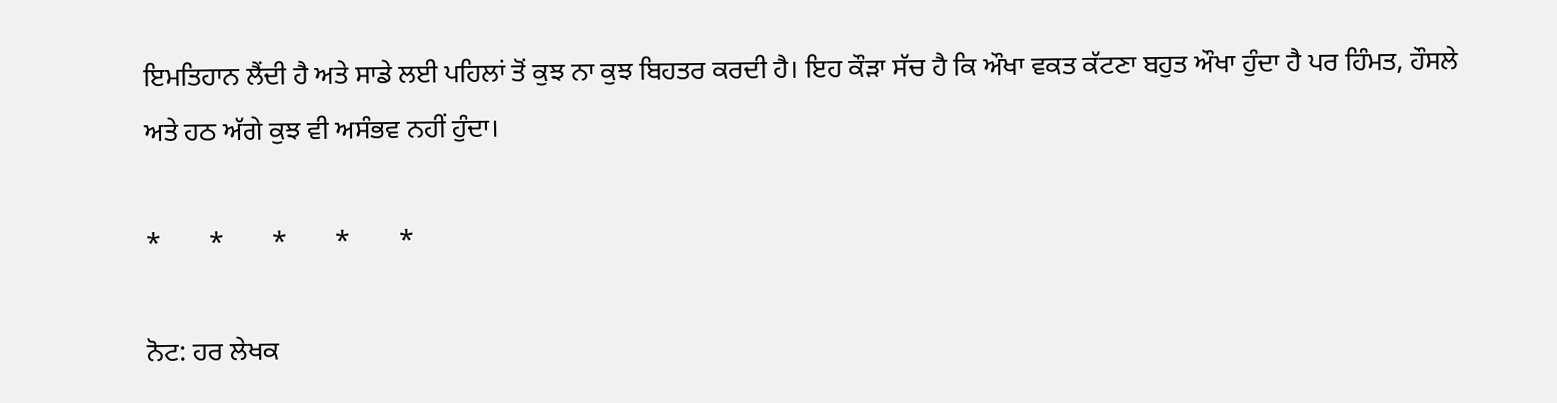ਇਮਤਿਹਾਨ ਲੈਂਦੀ ਹੈ ਅਤੇ ਸਾਡੇ ਲਈ ਪਹਿਲਾਂ ਤੋਂ ਕੁਝ ਨਾ ਕੁਝ ਬਿਹਤਰ ਕਰਦੀ ਹੈ। ਇਹ ਕੌੜਾ ਸੱਚ ਹੈ ਕਿ ਔਖਾ ਵਕਤ ਕੱਟਣਾ ਬਹੁਤ ਔਖਾ ਹੁੰਦਾ ਹੈ ਪਰ ਹਿੰਮਤ, ਹੌਸਲੇ ਅਤੇ ਹਠ ਅੱਗੇ ਕੁਝ ਵੀ ਅਸੰਭਵ ਨਹੀਂ ਹੁੰਦਾ।

*       *       *       *       *

ਨੋਟ: ਹਰ ਲੇਖਕ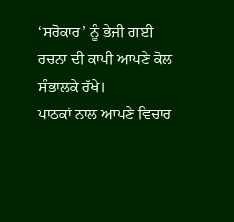‘ਸਰੋਕਾਰ’ ਨੂੰ ਭੇਜੀ ਗਈ ਰਚਨਾ ਦੀ ਕਾਪੀ ਆਪਣੇ ਕੋਲ ਸੰਭਾਲਕੇ ਰੱਖੇ।
ਪਾਠਕਾਂ ਨਾਲ ਆਪਣੇ ਵਿਚਾਰ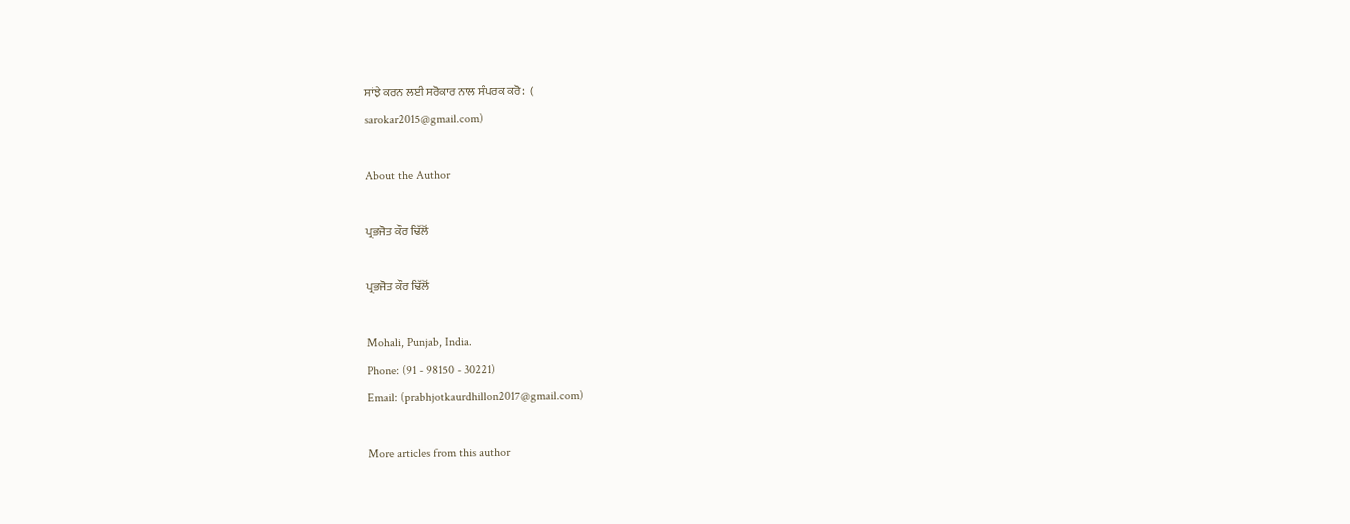ਸਾਂਝੇ ਕਰਨ ਲਈ ਸਰੋਕਾਰ ਨਾਲ ਸੰਪਰਕ ਕਰੋ:  (
sarokar2015@gmail.com)

About the Author

ਪ੍ਰਭਜੋਤ ਕੌਰ ਢਿੱਲੋਂ

ਪ੍ਰਭਜੋਤ ਕੌਰ ਢਿੱਲੋਂ

Mohali, Punjab, India.
Phone: (91 - 98150 - 30221)
Email: (prabhjotkaurdhillon2017@gmail.com)

More articles from this author